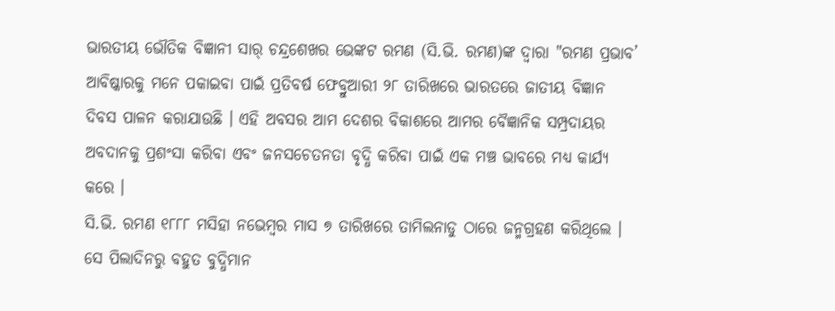ଭାରତୀୟ ଭୌତିକ ବିଜ୍ଞାନୀ ସାର୍ ଚନ୍ଦ୍ରଶେଖର ଭେଙ୍କଟ ରମଣ (ସି.ଭି. ରମଣ)ଙ୍କ ଦ୍ୱାରା "ରମଣ ପ୍ରଭାବ’ ଆବିଷ୍କାରକୁ ମନେ ପକାଇବା ପାଇଁ ପ୍ରତିବର୍ଷ ଫେବ୍ରୁଆରୀ ୨୮ ତାରିଖରେ ଭାରତରେ ଜାତୀୟ ବିଜ୍ଞାନ ଦିବସ ପାଳନ କରାଯାଉଛି । ଏହି ଅବସର ଆମ ଦେଶର ବିକାଶରେ ଆମର ବୈଜ୍ଞାନିକ ସମ୍ପ୍ରଦାୟର ଅବଦାନକୁ ପ୍ରଶଂସା କରିବା ଏବଂ ଜନସଚେତନତା ବୃଦ୍ଧି କରିବା ପାଇଁ ଏକ ମଞ୍ଚ ଭାବରେ ମଧ୍ୟ କାର୍ଯ୍ୟ କରେ ।
ସି.ଭି. ରମଣ ୧୮୮୮ ମସିହା ନଭେମ୍ବର ମାସ ୭ ତାରିଖରେ ତାମିଲନାଡୁ ଠାରେ ଜନ୍ମଗ୍ରହଣ କରିଥିଲେ । ସେ ପିଲାଦିନରୁ ବହୁତ ବୁଦ୍ଧିମାନ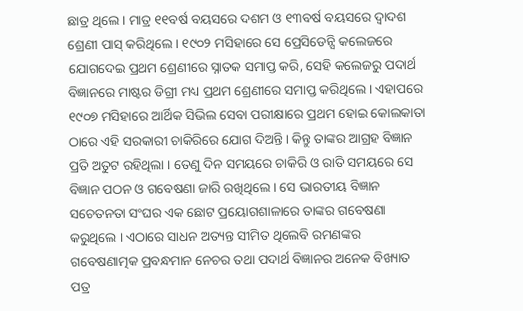ଛାତ୍ର ଥିଲେ । ମାତ୍ର ୧୧ବର୍ଷ ବୟସରେ ଦଶମ ଓ ୧୩ବର୍ଷ ବୟସରେ ଦ୍ୱାଦଶ ଶ୍ରେଣୀ ପାସ୍ କରିଥିଲେ । ୧୯୦୨ ମସିହାରେ ସେ ପ୍ରେସିଡେନ୍ସି କଲେଜରେ ଯୋଗଦେଇ ପ୍ରଥମ ଶ୍ରେଣୀରେ ସ୍ନାତକ ସମାପ୍ତ କରି, ସେହି କଲେଜରୁ ପଦାର୍ଥ ବିଜ୍ଞାନରେ ମାଷ୍ଟର ଡିଗ୍ରୀ ମଧ୍ୟ ପ୍ରଥମ ଶ୍ରେଣୀରେ ସମାପ୍ତ କରିଥିଲେ । ଏହାପରେ ୧୯୦୭ ମସିହାରେ ଆର୍ଥିକ ସିଭିଲ ସେବା ପରୀକ୍ଷାରେ ପ୍ରଥମ ହୋଇ କୋଲକାତା ଠାରେ ଏହି ସରକାରୀ ଚାକିରିରେ ଯୋଗ ଦିଅନ୍ତି । କିନ୍ତୁ ତାଙ୍କର ଆଗ୍ରହ ବିଜ୍ଞାନ ପ୍ରତି ଅତୁଟ ରହିଥିଲା । ତେଣୁ ଦିନ ସମୟରେ ଚାକିରି ଓ ରାତି ସମୟରେ ସେ ବିଜ୍ଞାନ ପଠନ ଓ ଗବେଷଣା ଜାରି ରଖିଥିଲେ । ସେ ଭାରତୀୟ ବିଜ୍ଞାନ ସଚେତନତା ସଂଘର ଏକ ଛୋଟ ପ୍ରୟୋଗଶାଳାରେ ତାଙ୍କର ଗବେଷଣା କରୁଥିଲେ । ଏଠାରେ ସାଧନ ଅତ୍ୟନ୍ତ ସୀମିତ ଥିଲେବି ରମଣଙ୍କର ଗବେଷଣାତ୍ମକ ପ୍ରବନ୍ଧମାନ ନେଚର ତଥା ପଦାର୍ଥ ବିଜ୍ଞାନର ଅନେକ ବିଖ୍ୟାତ ପତ୍ର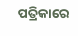ପତ୍ରିକାରେ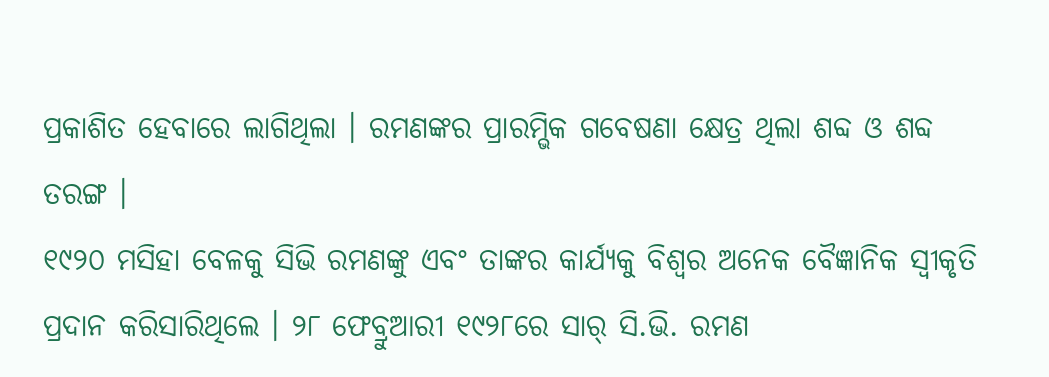ପ୍ରକାଶିତ ହେବାରେ ଲାଗିଥିଲା । ରମଣଙ୍କର ପ୍ରାରମ୍ଭିକ ଗବେଷଣା କ୍ଷେତ୍ର ଥିଲା ଶବ୍ଦ ଓ ଶବ୍ଦ ତରଙ୍ଗ ।
୧୯୨୦ ମସିହା ବେଳକୁ ସିଭି ରମଣଙ୍କୁ ଏବଂ ତାଙ୍କର କାର୍ଯ୍ୟକୁ ବିଶ୍ୱର ଅନେକ ବୈଜ୍ଞାନିକ ସ୍ୱୀକୃତି ପ୍ରଦାନ କରିସାରିଥିଲେ । ୨୮ ଫେବ୍ରୁଆରୀ ୧୯୨୮ରେ ସାର୍ ସି.ଭି. ରମଣ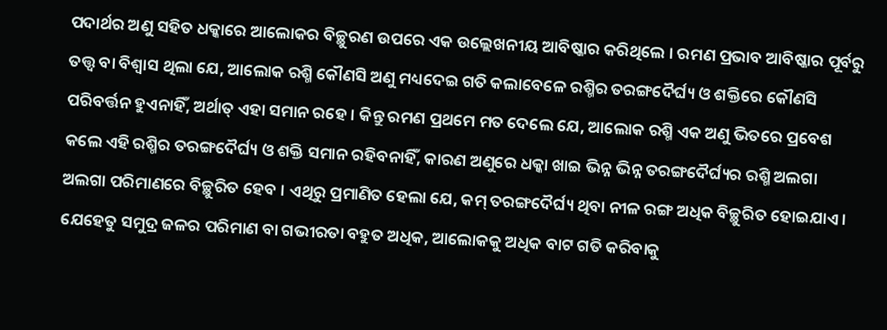ପଦାର୍ଥର ଅଣୁ ସହିତ ଧକ୍କାରେ ଆଲୋକର ବିଚ୍ଛୁରଣ ଉପରେ ଏକ ଉଲ୍ଲେଖନୀୟ ଆବିଷ୍କାର କରିଥିଲେ । ରମଣ ପ୍ରଭାବ ଆବିଷ୍କାର ପୂର୍ବରୁ ତତ୍ତ୍ୱ ବା ବିଶ୍ୱାସ ଥିଲା ଯେ, ଆଲୋକ ରଶ୍ମି କୌଣସି ଅଣୁ ମଧ୍ୟଦେଇ ଗତି କଲାବେଳେ ରଶ୍ମିର ତରଙ୍ଗଦୈର୍ଘ୍ୟ ଓ ଶକ୍ତିରେ କୌଣସି ପରିବର୍ତ୍ତନ ହୁଏନାହିଁ, ଅର୍ଥାତ୍ ଏହା ସମାନ ରହେ । କିନ୍ତୁ ରମଣ ପ୍ରଥମେ ମତ ଦେଲେ ଯେ, ଆଲୋକ ରଶ୍ମି ଏକ ଅଣୁ ଭିତରେ ପ୍ରବେଶ କଲେ ଏହି ରଶ୍ମିର ତରଙ୍ଗଦୈର୍ଘ୍ୟ ଓ ଶକ୍ତି ସମାନ ରହିବନାହିଁ, କାରଣ ଅଣୁରେ ଧକ୍କା ଖାଇ ଭିନ୍ନ ଭିନ୍ନ ତରଙ୍ଗଦୈର୍ଘ୍ୟର ରଶ୍ମି ଅଲଗା ଅଲଗା ପରିମାଣରେ ବିଚ୍ଛୁରିତ ହେବ । ଏଥିରୁ ପ୍ରମାଣିତ ହେଲା ଯେ, କମ୍ ତରଙ୍ଗଦୈର୍ଘ୍ୟ ଥିବା ନୀଳ ରଙ୍ଗ ଅଧିକ ବିଚ୍ଛୁରିତ ହୋଇଯାଏ । ଯେହେତୁ ସମୁଦ୍ର ଜଳର ପରିମାଣ ବା ଗଭୀରତା ବହୁତ ଅଧିକ, ଆଲୋକକୁ ଅଧିକ ବାଟ ଗତି କରିବାକୁ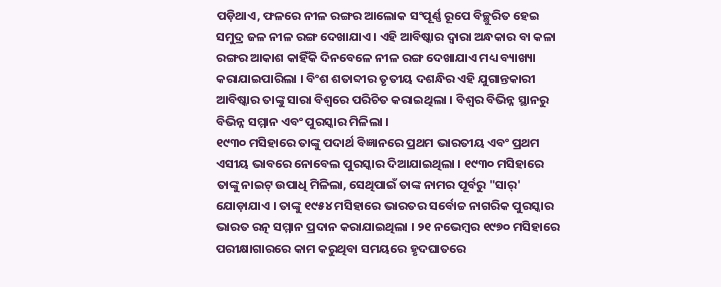ପଡ଼ିଥାଏ, ଫଳରେ ନୀଳ ରଙ୍ଗର ଆଲୋକ ସଂପୂର୍ଣ୍ଣ ରୂପେ ବିଚ୍ଛୁରିତ ହେଇ ସମୁଦ୍ର ଜଳ ନୀଳ ରଙ୍ଗ ଦେଖାଯାଏ । ଏହି ଆବିଷ୍କାର ଦ୍ୱାରା ଅନ୍ଧକାର ବା କଳା ରଙ୍ଗର ଆକାଶ କାହିଁକି ଦିନବେଳେ ନୀଳ ରଙ୍ଗ ଦେଖାଯାଏ ମଧ୍ୟ ବ୍ୟାଖ୍ୟା କରାଯାଇପାରିଲା । ବିଂଶ ଶତାବ୍ଦୀର ତୃତୀୟ ଦଶନ୍ଧିର ଏହି ଯୁଗାନ୍ତକାରୀ ଆବିଷ୍କାର ତାଙ୍କୁ ସାରା ବିଶ୍ୱରେ ପରିଚିତ କରାଇଥିଲା । ବିଶ୍ୱର ବିଭିନ୍ନ ସ୍ଥାନରୁ ବିଭିନ୍ନ ସମ୍ମାନ ଏବଂ ପୁରସ୍କାର ମିଳିଲା ।
୧୯୩୦ ମସିହାରେ ତାଙ୍କୁ ପଦାର୍ଥ ବିଜ୍ଞାନରେ ପ୍ରଥମ ଭାରତୀୟ ଏବଂ ପ୍ରଥମ ଏସୀୟ ଭାବରେ ନୋବେଲ ପୁରସ୍କାର ଦିଆଯାଇଥିଲା । ୧୯୩୦ ମସିହାରେ ତାଙ୍କୁ ନାଇଟ୍ ଉପାଧି ମିଳିଲା, ସେଥିପାଇଁ ତାଙ୍କ ନାମର ପୂର୍ବରୁ "ସାର୍' ଯୋଡ଼ାଯାଏ । ତାଙ୍କୁ ୧୯୫୪ ମସିହାରେ ଭାରତର ସର୍ବୋଚ୍ଚ ନାଗରିକ ପୁରସ୍କାର ଭାରତ ରତ୍ନ ସମ୍ମାନ ପ୍ରଦାନ କରାଯାଇଥିଲା । ୨୧ ନଭେମ୍ବର ୧୯୭୦ ମସିହାରେ ପରୀକ୍ଷାଗାରରେ କାମ କରୁଥିବା ସମୟରେ ହୃଦଘାତରେ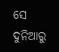ସେ ଦୁନିଆରୁ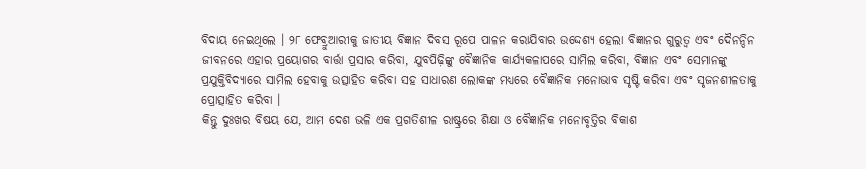ବିଦାୟ ନେଇଥିଲେ । ୨୮ ଫେବ୍ରୁଆରୀକୁ ଜାତୀୟ ବିଜ୍ଞାନ ଦିବସ ରୂପେ ପାଳନ କରାଯିବାର ଉଦ୍ଦେଶ୍ୟ ହେଲା ବିଜ୍ଞାନର ଗୁରୁତ୍ୱ ଏବଂ ଦୈନନ୍ଦିନ ଜୀବନରେ ଏହାର ପ୍ରୟୋଗର ବାର୍ତ୍ତା ପ୍ରସାର କରିବା, ଯୁବପିଢ଼ିଙ୍କୁ ବୈଜ୍ଞାନିକ କାର୍ଯ୍ୟକଳାପରେ ସାମିଲ କରିବା, ବିଜ୍ଞାନ ଏବଂ ସେମାନଙ୍କୁ ପ୍ରଯୁକ୍ତିବିଦ୍ୟାରେ ସାମିଲ ହେବାକୁ ଉତ୍ସାହିତ କରିବା ସହ ସାଧାରଣ ଲୋକଙ୍କ ମଧ୍ୟରେ ବୈଜ୍ଞାନିକ ମନୋଭାବ ସୃଷ୍ଟି କରିବା ଏବଂ ସୃଜନଶୀଳତାକୁ ପ୍ରୋତ୍ସାହିତ କରିବା ।
କିନ୍ତୁ ଦୁଃଖର ବିଷୟ ଯେ, ଆମ ଦେଶ ଭଳି ଏକ ପ୍ରଗତିଶୀଳ ରାଷ୍ଟ୍ରରେ ଶିକ୍ଷା ଓ ବୈଜ୍ଞାନିକ ମନୋବୃତ୍ତିର ବିକାଶ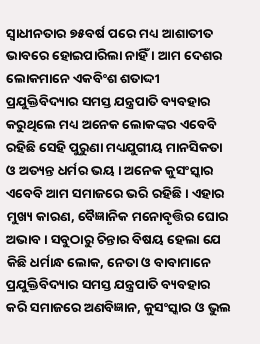ସ୍ୱାଧୀନତାର ୭୫ବର୍ଷ ପରେ ମଧ୍ୟ ଆଶାତୀତ ଭାବରେ ହୋଇପାରିଲା ନାହିଁ । ଆମ ଦେଶର ଲୋକମାନେ ଏକବିଂଶ ଶତାଦ୍ଦୀ ପ୍ରଯୁକ୍ତିବିଦ୍ୟାର ସମସ୍ତ ଯନ୍ତ୍ରପାତି ବ୍ୟବହାର କରୁଥିଲେ ମଧ୍ୟ ଅନେକ ଲୋକଙ୍କର ଏବେବି ରହିଛି ସେହି ପୁରୁଣା ମଧ୍ୟଯୁଗୀୟ ମାନସିକତା ଓ ଅତ୍ୟନ୍ତ ଧର୍ମର ଭୟ । ଅନେକ କୁସଂସ୍କାର ଏବେବି ଆମ ସମାଜରେ ଭରି ରହିଛି । ଏହାର ମୁଖ୍ୟ କାରଣ, ବୈଜ୍ଞାନିକ ମନୋବୃତ୍ତିର ଘୋର ଅଭାବ । ସବୁଠାରୁ ଚିନ୍ତାର ବିଷୟ ହେଲା ଯେ କିଛି ଧର୍ମାନ୍ଧ ଲୋକ, ନେତା ଓ ବାବାମାନେ ପ୍ରଯୁକ୍ତିବିଦ୍ୟାର ସମସ୍ତ ଯନ୍ତ୍ରପାତି ବ୍ୟବହାର କରି ସମାଜରେ ଅଣବିଜ୍ଞାନ, କୁସଂସ୍କାର ଓ ଭୁଲ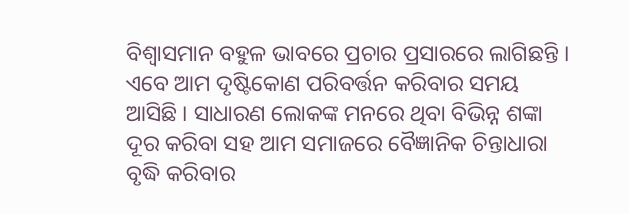ବିଶ୍ୱାସମାନ ବହୁଳ ଭାବରେ ପ୍ରଚାର ପ୍ରସାରରେ ଲାଗିଛନ୍ତି । ଏବେ ଆମ ଦୃଷ୍ଟିକୋଣ ପରିବର୍ତ୍ତନ କରିବାର ସମୟ ଆସିଛି । ସାଧାରଣ ଲୋକଙ୍କ ମନରେ ଥିବା ବିଭିନ୍ନ ଶଙ୍କା ଦୂର କରିବା ସହ ଆମ ସମାଜରେ ବୈଜ୍ଞାନିକ ଚିନ୍ତାଧାରା ବୃଦ୍ଧି କରିବାର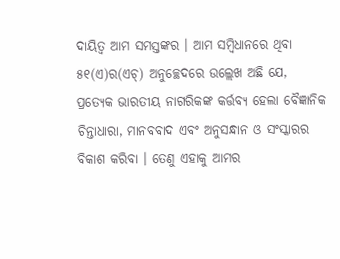ଦାୟିତ୍ୱ ଆମ ସମସ୍ତଙ୍କର । ଆମ ସମ୍ବିଧାନରେ ଥିବା ୫୧(ଏ)ର(ଏଚ୍) ଅନୁଚ୍ଛେଦରେ ଉଲ୍ଲେଖ ଅଛି ଯେ, ପ୍ରତ୍ୟେକ ଭାରତୀୟ ନାଗରିକଙ୍କ କର୍ତ୍ତବ୍ୟ ହେଲା ବୈଜ୍ଞାନିକ ଚିନ୍ତାଧାରା, ମାନବବାଦ ଏବଂ ଅନୁସନ୍ଧାନ ଓ ସଂସ୍କାରର ବିକାଶ କରିବା । ତେଣୁ ଏହାକୁ ଆମର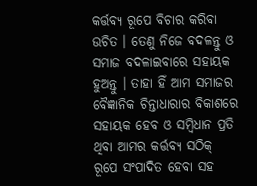କର୍ତ୍ତବ୍ୟ ରୂପେ ବିଚାର କରିବା ଉଚିତ । ତେଣୁ ନିଜେ ବଦଳନ୍ତୁ ଓ ସମାଜ ବଦଳାଇବାରେ ସହାୟକ ହୁଅନ୍ତୁ । ତାହା ହିଁ ଆମ ସମାଜର ବୈଜ୍ଞାନିକ ଚିନ୍ତାଧାରାର ବିକାଶରେ ସହାୟକ ହେବ ଓ ସମ୍ବିଧାନ ପ୍ରତି ଥିବା ଆମର କର୍ତ୍ତବ୍ୟ ସଠିକ୍ ରୂପେ ସଂପାଦିତ ହେବା ସହ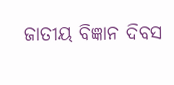ଜାତୀୟ ବିଜ୍ଞାନ ଦିବସ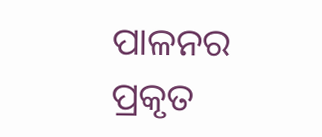ପାଳନର ପ୍ରକୃତ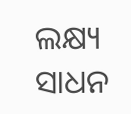ଲକ୍ଷ୍ୟ ସାଧନ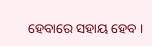ହେବାରେ ସହାୟ ହେବ ।